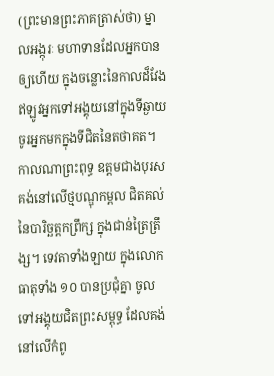(ព្រះមានព្រះភាគត្រាស់ថា) ម្នាលអង្កុរៈ មហាទានដែលអ្នកបានឲ្យហើយ ក្នុងចន្លោះនៃកាលដ៏វែង ឥឡូវអ្នកទៅអង្គុយនៅក្នុងទីឆ្ងាយ ចូរអ្នកមកក្នុងទីជិតនៃតថាគត។
កាលណាព្រះពុទ្ធ ឧត្តមជាងបុរស គង់នៅលើថ្មបណ្ឌុកម្ពល ជិតគល់នៃបារិច្ឆត្តកព្រឹក្ស ក្នុងជាន់ត្រៃត្រឹង្ស។ ទេវតាទាំងឡាយ ក្នុងលោកធាតុទាំង ១០ បានប្រជុំគ្នា ចូលទៅអង្គុយជិតព្រះសម្ពុទ្ធ ដែលគង់នៅលើកំពូ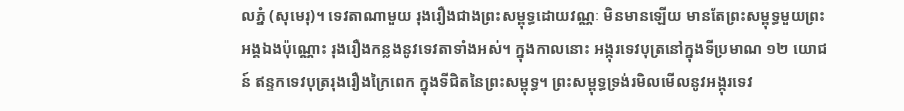លភ្នំ (សុមេរុ)។ ទេវតាណាមួយ រុងរឿងជាងព្រះសម្ពុទ្ធដោយវណ្ណៈ មិនមានឡើយ មានតែព្រះសម្ពុទ្ធមួយព្រះអង្គឯងប៉ុណ្ណោះ រុងរឿងកន្លងនូវទេវតាទាំងអស់។ ក្នុងកាលនោះ អង្កុរទេវបុត្រនៅក្នុងទីប្រមាណ ១២ យោជន៍ ឥន្ទកទេវបុត្ររុងរឿងក្រៃពេក ក្នុងទីជិតនៃព្រះសម្ពុទ្ធ។ ព្រះសម្ពុទ្ធទ្រង់រមិលមើលនូវអង្កុរទេវ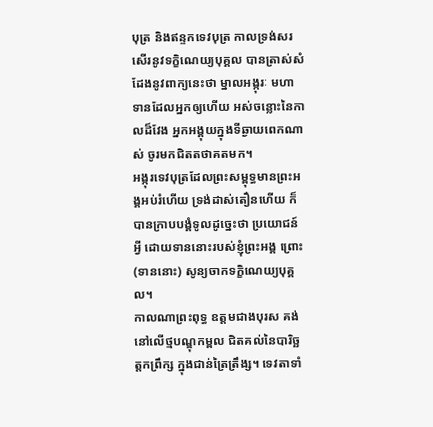បុត្រ និងឥន្ទកទេវបុត្រ កាលទ្រង់សរសើរនូវទក្ខិណេយ្យបុគ្គល បានត្រាស់សំដែងនូវពាក្យនេះថា ម្នាលអង្កុរៈ មហាទានដែលអ្នកឲ្យហើយ អស់ចន្លោះនៃកាលដ៏វែង អ្នកអង្គុយក្នុងទីឆ្ងាយពេកណាស់ ចូរមកជិតតថាគតមក។
អង្កុរទេវបុត្រដែលព្រះសម្ពុទ្ធមានព្រះអង្គអប់រំហើយ ទ្រង់ដាស់តឿនហើយ ក៏បានក្រាបបង្គំទូលដូច្នេះថា ប្រយោជន៍អ្វី ដោយទាននោះរបស់ខ្ញុំព្រះអង្គ ព្រោះ (ទាននោះ) សូន្យចាកទក្ខិណេយ្យបុគ្គល។
កាលណាព្រះពុទ្ធ ឧត្តមជាងបុរស គង់នៅលើថ្មបណ្ឌុកម្ពល ជិតគល់នៃបារិច្ឆត្តកព្រឹក្ស ក្នុងជាន់ត្រៃត្រឹង្ស។ ទេវតាទាំ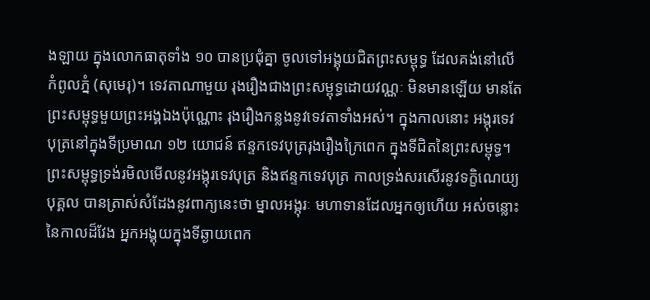ងឡាយ ក្នុងលោកធាតុទាំង ១០ បានប្រជុំគ្នា ចូលទៅអង្គុយជិតព្រះសម្ពុទ្ធ ដែលគង់នៅលើកំពូលភ្នំ (សុមេរុ)។ ទេវតាណាមួយ រុងរឿងជាងព្រះសម្ពុទ្ធដោយវណ្ណៈ មិនមានឡើយ មានតែព្រះសម្ពុទ្ធមួយព្រះអង្គឯងប៉ុណ្ណោះ រុងរឿងកន្លងនូវទេវតាទាំងអស់។ ក្នុងកាលនោះ អង្កុរទេវបុត្រនៅក្នុងទីប្រមាណ ១២ យោជន៍ ឥន្ទកទេវបុត្ររុងរឿងក្រៃពេក ក្នុងទីជិតនៃព្រះសម្ពុទ្ធ។ ព្រះសម្ពុទ្ធទ្រង់រមិលមើលនូវអង្កុរទេវបុត្រ និងឥន្ទកទេវបុត្រ កាលទ្រង់សរសើរនូវទក្ខិណេយ្យបុគ្គល បានត្រាស់សំដែងនូវពាក្យនេះថា ម្នាលអង្កុរៈ មហាទានដែលអ្នកឲ្យហើយ អស់ចន្លោះនៃកាលដ៏វែង អ្នកអង្គុយក្នុងទីឆ្ងាយពេក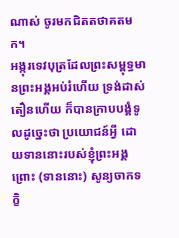ណាស់ ចូរមកជិតតថាគតមក។
អង្កុរទេវបុត្រដែលព្រះសម្ពុទ្ធមានព្រះអង្គអប់រំហើយ ទ្រង់ដាស់តឿនហើយ ក៏បានក្រាបបង្គំទូលដូច្នេះថា ប្រយោជន៍អ្វី ដោយទាននោះរបស់ខ្ញុំព្រះអង្គ ព្រោះ (ទាននោះ) សូន្យចាកទក្ខិ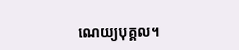ណេយ្យបុគ្គល។